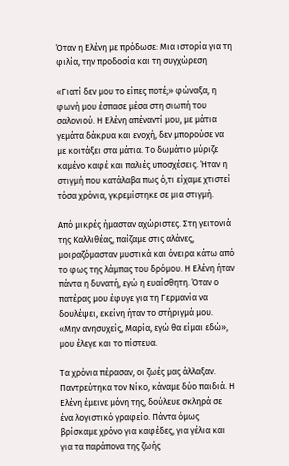Όταν η Ελένη με πρόδωσε: Μια ιστορία για τη φιλία, την προδοσία και τη συγχώρεση

«Γιατί δεν μου το είπες ποτέ;» φώναξα, η φωνή μου έσπασε μέσα στη σιωπή του σαλονιού. Η Ελένη απέναντί μου, με μάτια γεμάτα δάκρυα και ενοχή, δεν μπορούσε να με κοιτάξει στα μάτια. Το δωμάτιο μύριζε καμένο καφέ και παλιές υποσχέσεις. Ήταν η στιγμή που κατάλαβα πως ό,τι είχαμε χτιστεί τόσα χρόνια, γκρεμίστηκε σε μια στιγμή.

Από μικρές ήμασταν αχώριστες. Στη γειτονιά της Καλλιθέας, παίζαμε στις αλάνες, μοιραζόμασταν μυστικά και όνειρα κάτω από το φως της λάμπας του δρόμου. Η Ελένη ήταν πάντα η δυνατή, εγώ η ευαίσθητη. Όταν ο πατέρας μου έφυγε για τη Γερμανία να δουλέψει, εκείνη ήταν το στήριγμά μου. «Μην ανησυχείς, Μαρία, εγώ θα είμαι εδώ», μου έλεγε και το πίστευα.

Τα χρόνια πέρασαν, οι ζωές μας άλλαξαν. Παντρεύτηκα τον Νίκο, κάναμε δύο παιδιά. Η Ελένη έμεινε μόνη της, δούλευε σκληρά σε ένα λογιστικό γραφείο. Πάντα όμως βρίσκαμε χρόνο για καφέδες, για γέλια και για τα παράπονα της ζωής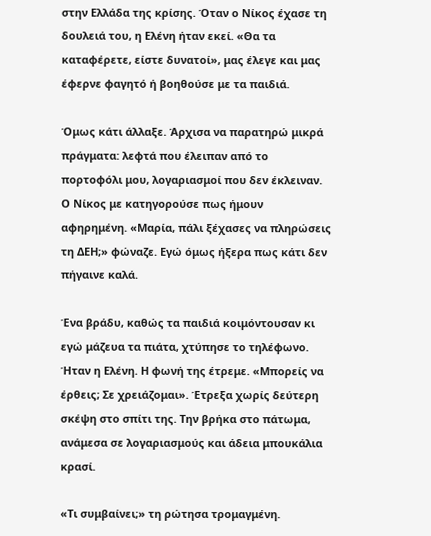στην Ελλάδα της κρίσης. Όταν ο Νίκος έχασε τη δουλειά του, η Ελένη ήταν εκεί. «Θα τα καταφέρετε, είστε δυνατοί», μας έλεγε και μας έφερνε φαγητό ή βοηθούσε με τα παιδιά.

Όμως κάτι άλλαξε. Άρχισα να παρατηρώ μικρά πράγματα: λεφτά που έλειπαν από το πορτοφόλι μου, λογαριασμοί που δεν έκλειναν. Ο Νίκος με κατηγορούσε πως ήμουν αφηρημένη. «Μαρία, πάλι ξέχασες να πληρώσεις τη ΔΕΗ;» φώναζε. Εγώ όμως ήξερα πως κάτι δεν πήγαινε καλά.

Ένα βράδυ, καθώς τα παιδιά κοιμόντουσαν κι εγώ μάζευα τα πιάτα, χτύπησε το τηλέφωνο. Ήταν η Ελένη. Η φωνή της έτρεμε. «Μπορείς να έρθεις; Σε χρειάζομαι». Έτρεξα χωρίς δεύτερη σκέψη στο σπίτι της. Την βρήκα στο πάτωμα, ανάμεσα σε λογαριασμούς και άδεια μπουκάλια κρασί.

«Τι συμβαίνει;» τη ρώτησα τρομαγμένη.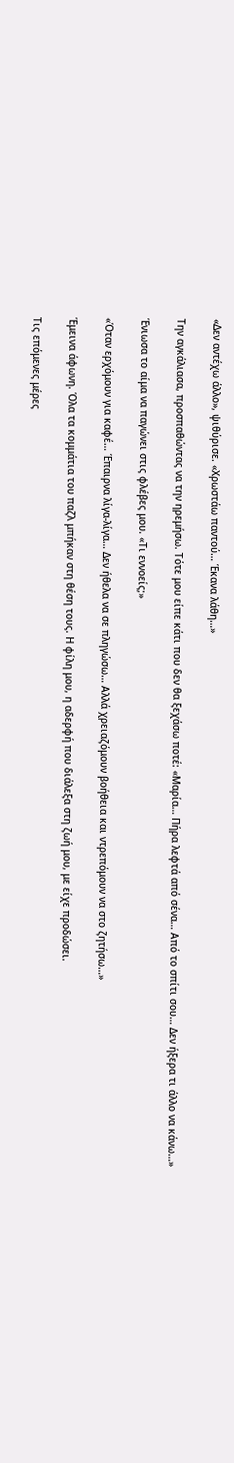«Δεν αντέχω άλλο», ψιθύρισε. «Χρωστάω παντού… Έκανα λάθη…»

Την αγκάλιασα, προσπαθώντας να την ηρεμήσω. Τότε μου είπε κάτι που δεν θα ξεχάσω ποτέ: «Μαρία… Πήρα λεφτά από σένα… Από το σπίτι σου… Δεν ήξερα τι άλλο να κάνω…»

Ένιωσα το αίμα να παγώνει στις φλέβες μου. «Τι εννοείς;»

«Όταν ερχόμουν για καφέ… Έπαιρνα λίγα-λίγα… Δεν ήθελα να σε πληγώσω… Αλλά χρειαζόμουν βοήθεια και ντρεπόμουν να στο ζητήσω…»

Έμεινα άφωνη. Όλα τα κομμάτια του παζλ μπήκαν στη θέση τους. Η φίλη μου, η αδερφή που διάλεξα στη ζωή μου, με είχε προδώσει.

Τις επόμενες μέρες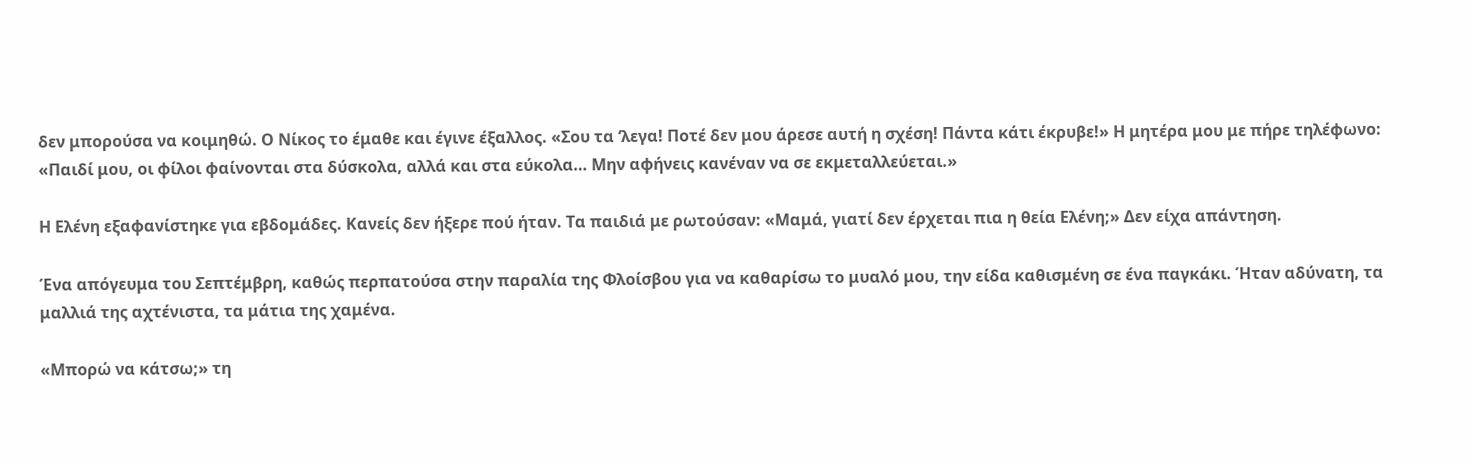δεν μπορούσα να κοιμηθώ. Ο Νίκος το έμαθε και έγινε έξαλλος. «Σου τα ‘λεγα! Ποτέ δεν μου άρεσε αυτή η σχέση! Πάντα κάτι έκρυβε!» Η μητέρα μου με πήρε τηλέφωνο: «Παιδί μου, οι φίλοι φαίνονται στα δύσκολα, αλλά και στα εύκολα… Μην αφήνεις κανέναν να σε εκμεταλλεύεται.»

Η Ελένη εξαφανίστηκε για εβδομάδες. Κανείς δεν ήξερε πού ήταν. Τα παιδιά με ρωτούσαν: «Μαμά, γιατί δεν έρχεται πια η θεία Ελένη;» Δεν είχα απάντηση.

Ένα απόγευμα του Σεπτέμβρη, καθώς περπατούσα στην παραλία της Φλοίσβου για να καθαρίσω το μυαλό μου, την είδα καθισμένη σε ένα παγκάκι. Ήταν αδύνατη, τα μαλλιά της αχτένιστα, τα μάτια της χαμένα.

«Μπορώ να κάτσω;» τη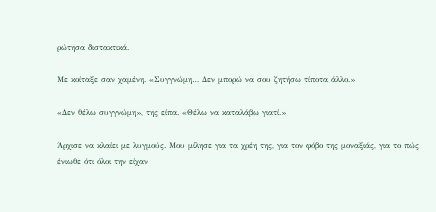ρώτησα διστακτικά.

Με κοίταξε σαν χαμένη. «Συγγνώμη… Δεν μπορώ να σου ζητήσω τίποτα άλλο.»

«Δεν θέλω συγγνώμη», της είπα. «Θέλω να καταλάβω γιατί.»

Άρχισε να κλαίει με λυγμούς. Μου μίλησε για τα χρέη της, για τον φόβο της μοναξιάς, για το πώς ένιωθε ότι όλοι την είχαν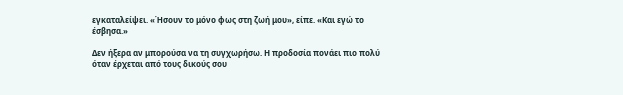εγκαταλείψει. «Ήσουν το μόνο φως στη ζωή μου», είπε. «Και εγώ το έσβησα.»

Δεν ήξερα αν μπορούσα να τη συγχωρήσω. Η προδοσία πονάει πιο πολύ όταν έρχεται από τους δικούς σου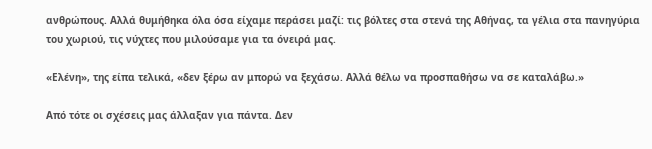ανθρώπους. Αλλά θυμήθηκα όλα όσα είχαμε περάσει μαζί: τις βόλτες στα στενά της Αθήνας, τα γέλια στα πανηγύρια του χωριού, τις νύχτες που μιλούσαμε για τα όνειρά μας.

«Ελένη», της είπα τελικά, «δεν ξέρω αν μπορώ να ξεχάσω. Αλλά θέλω να προσπαθήσω να σε καταλάβω.»

Από τότε οι σχέσεις μας άλλαξαν για πάντα. Δεν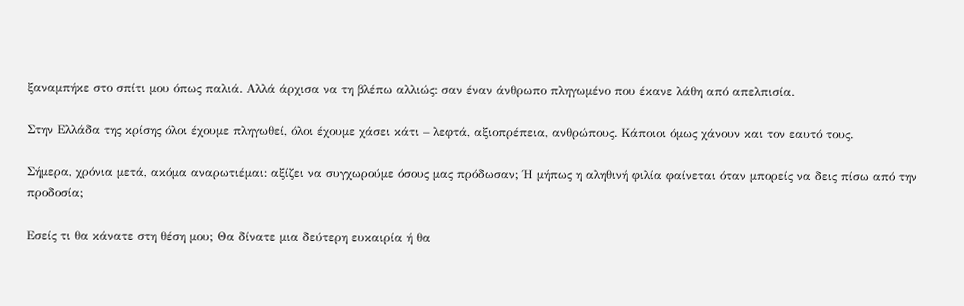ξαναμπήκε στο σπίτι μου όπως παλιά. Αλλά άρχισα να τη βλέπω αλλιώς: σαν έναν άνθρωπο πληγωμένο που έκανε λάθη από απελπισία.

Στην Ελλάδα της κρίσης όλοι έχουμε πληγωθεί, όλοι έχουμε χάσει κάτι – λεφτά, αξιοπρέπεια, ανθρώπους. Κάποιοι όμως χάνουν και τον εαυτό τους.

Σήμερα, χρόνια μετά, ακόμα αναρωτιέμαι: αξίζει να συγχωρούμε όσους μας πρόδωσαν; Ή μήπως η αληθινή φιλία φαίνεται όταν μπορείς να δεις πίσω από την προδοσία;

Εσείς τι θα κάνατε στη θέση μου; Θα δίνατε μια δεύτερη ευκαιρία ή θα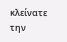κλείνατε την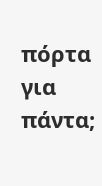πόρτα για πάντα;